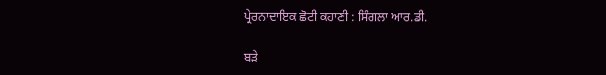ਪ੍ਰੇਰਨਾਦਾਇਕ ਛੋਟੀ ਕਹਾਣੀ : ਸਿੰਗਲਾ ਆਰ.ਡੀ.

ਬੜੇ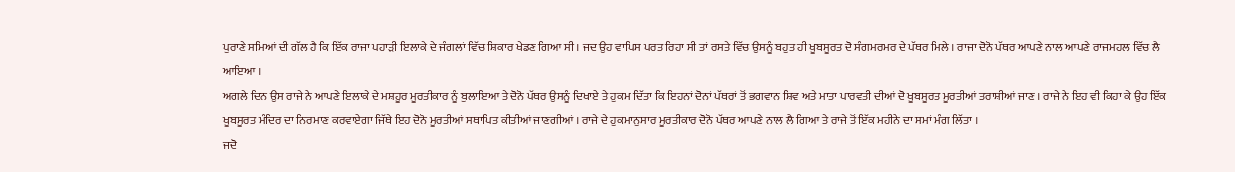ਪੁਰਾਣੇ ਸਮਿਆਂ ਦੀ ਗੱਲ ਹੈ ਕਿ ਇੱਕ ਰਾਜਾ ਪਹਾੜੀ ਇਲਾਕੇ ਦੇ ਜੰਗਲਾਂ ਵਿੱਚ ਸ਼ਿਕਾਰ ਖੇਡਣ ਗਿਆ ਸੀ । ਜਦ ਉਹ ਵਾਪਿਸ ਪਰਤ ਰਿਹਾ ਸੀ ਤਾਂ ਰਸਤੇ ਵਿੱਚ ਉਸਨੂੰ ਬਹੁਤ ਹੀ ਖੂਬਸੂਰਤ ਦੋ ਸੰਗਮਰਮਰ ਦੇ ਪੱਥਰ ਮਿਲੇ । ਰਾਜਾ ਦੋਨੋ ਪੱਥਰ ਆਪਣੇ ਨਾਲ ਆਪਣੇ ਰਾਜਮਹਲ ਵਿੱਚ ਲੈ ਆਇਆ ।
ਅਗਲੇ ਦਿਨ ਉਸ ਰਾਜੇ ਨੇ ਆਪਣੇ ਇਲਾਕੇ ਦੇ ਮਸ਼ਹੂਰ ਮੂਰਤੀਕਾਰ ਨੂੰ ਬੁਲਾਇਆ ਤੇ ਦੋਨੋ ਪੱਥਰ ਉਸਨੂੰ ਦਿਖਾਏ ਤੇ ਹੁਕਮ ਦਿੱਤਾ ਕਿ ਇਹਨਾਂ ਦੋਨਾਂ ਪੱਥਰਾਂ ਤੋਂ ਭਗਵਾਨ ਸ਼ਿਵ ਅਤੇ ਮਾਤਾ ਪਾਰਵਤੀ ਦੀਆਂ ਦੋ ਖੂਬਸੂਰਤ ਮੂਰਤੀਆਂ ਤਰਾਸ਼ੀਆਂ ਜਾਣ । ਰਾਜੇ ਨੇ ਇਹ ਵੀ ਕਿਹਾ ਕੇ ਉਹ ਇੱਕ ਖੂਬਸੂਰਤ ਮੰਦਿਰ ਦਾ ਨਿਰਮਾਣ ਕਰਵਾਏਗਾ ਜਿੱਥੇ ਇਹ ਦੋਨੋ ਮੂਰਤੀਆਂ ਸਥਾਪਿਤ ਕੀਤੀਆਂ ਜਾਣਗੀਆਂ । ਰਾਜੇ ਦੇ ਹੁਕਮਾਨੁਸਾਰ ਮੂਰਤੀਕਾਰ ਦੋਨੋ ਪੱਥਰ ਆਪਣੇ ਨਾਲ ਲੈ ਗਿਆ ਤੇ ਰਾਜੇ ਤੋਂ ਇੱਕ ਮਹੀਨੇ ਦਾ ਸਮਾਂ ਮੰਗ ਲਿੱਤਾ ।
ਜਦੋ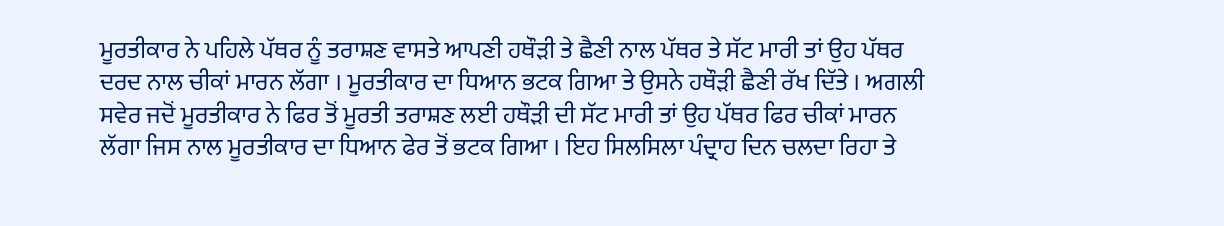ਮੂਰਤੀਕਾਰ ਨੇ ਪਹਿਲੇ ਪੱਥਰ ਨੂੰ ਤਰਾਸ਼ਣ ਵਾਸਤੇ ਆਪਣੀ ਹਥੌੜੀ ਤੇ ਛੈਣੀ ਨਾਲ ਪੱਥਰ ਤੇ ਸੱਟ ਮਾਰੀ ਤਾਂ ਉਹ ਪੱਥਰ ਦਰਦ ਨਾਲ ਚੀਕਾਂ ਮਾਰਨ ਲੱਗਾ । ਮੂਰਤੀਕਾਰ ਦਾ ਧਿਆਨ ਭਟਕ ਗਿਆ ਤੇ ਉਸਨੇ ਹਥੌੜੀ ਛੈਣੀ ਰੱਖ ਦਿੱਤੇ । ਅਗਲੀ ਸਵੇਰ ਜਦੋਂ ਮੂਰਤੀਕਾਰ ਨੇ ਫਿਰ ਤੋਂ ਮੂਰਤੀ ਤਰਾਸ਼ਣ ਲਈ ਹਥੌੜੀ ਦੀ ਸੱਟ ਮਾਰੀ ਤਾਂ ਉਹ ਪੱਥਰ ਫਿਰ ਚੀਕਾਂ ਮਾਰਨ ਲੱਗਾ ਜਿਸ ਨਾਲ ਮੂਰਤੀਕਾਰ ਦਾ ਧਿਆਨ ਫੇਰ ਤੋਂ ਭਟਕ ਗਿਆ । ਇਹ ਸਿਲਸਿਲਾ ਪੰਦ੍ਰਾਹ ਦਿਨ ਚਲਦਾ ਰਿਹਾ ਤੇ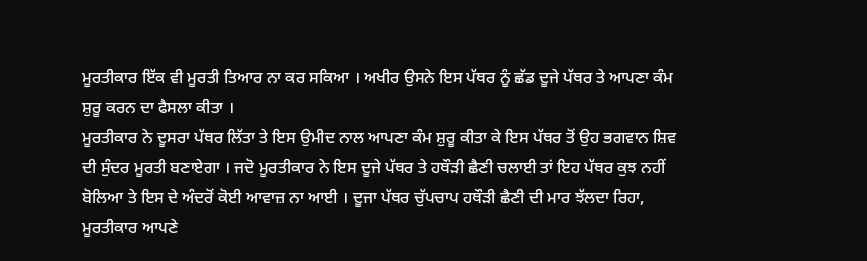ਮੂਰਤੀਕਾਰ ਇੱਕ ਵੀ ਮੂਰਤੀ ਤਿਆਰ ਨਾ ਕਰ ਸਕਿਆ । ਅਖੀਰ ਉਸਨੇ ਇਸ ਪੱਥਰ ਨੂੰ ਛੱਡ ਦੂਜੇ ਪੱਥਰ ਤੇ ਆਪਣਾ ਕੰਮ ਸ਼ੁਰੂ ਕਰਨ ਦਾ ਫੈਸਲਾ ਕੀਤਾ ।
ਮੂਰਤੀਕਾਰ ਨੇ ਦੂਸਰਾ ਪੱਥਰ ਲਿੱਤਾ ਤੇ ਇਸ ਉਮੀਦ ਨਾਲ ਆਪਣਾ ਕੰਮ ਸ਼ੁਰੂ ਕੀਤਾ ਕੇ ਇਸ ਪੱਥਰ ਤੋਂ ਉਹ ਭਗਵਾਨ ਸ਼ਿਵ ਦੀ ਸੁੰਦਰ ਮੂਰਤੀ ਬਣਾਏਗਾ । ਜਦੋ ਮੂਰਤੀਕਾਰ ਨੇ ਇਸ ਦੂਜੇ ਪੱਥਰ ਤੇ ਹਥੌੜੀ ਛੈਣੀ ਚਲਾਈ ਤਾਂ ਇਹ ਪੱਥਰ ਕੁਝ ਨਹੀਂ ਬੋਲਿਆ ਤੇ ਇਸ ਦੇ ਅੰਦਰੋਂ ਕੋਈ ਆਵਾਜ਼ ਨਾ ਆਈ । ਦੂਜਾ ਪੱਥਰ ਚੁੱਪਚਾਪ ਹਥੌੜੀ ਛੈਣੀ ਦੀ ਮਾਰ ਝੱਲਦਾ ਰਿਹਾ, ਮੂਰਤੀਕਾਰ ਆਪਣੇ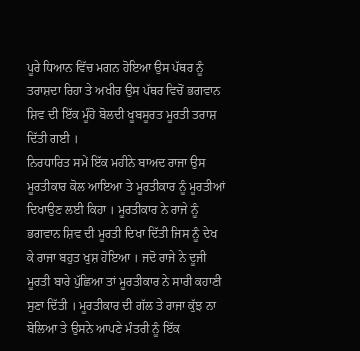ਪੂਰੇ ਧਿਆਨ ਵਿੱਚ ਮਗਨ ਹੋਇਆ ਉਸ ਪੱਥਰ ਨੂੰ ਤਰਾਸ਼ਦਾ ਰਿਹਾ ਤੇ ਅਖੀਰ ਉਸ ਪੱਥਰ ਵਿਚੋਂ ਭਗਵਾਨ ਸ਼ਿਵ ਦੀ ਇੱਕ ਮੂੰਹੋ ਬੋਲਦੀ ਖੂਬਸੂਰਤ ਮੂਰਤੀ ਤਰਾਸ਼ ਦਿੱਤੀ ਗਈ ।
ਨਿਰਧਾਰਿਤ ਸਮੇਂ ਇੱਕ ਮਹੀਨੇ ਬਾਅਦ ਰਾਜਾ ਉਸ ਮੂਰਤੀਕਾਰ ਕੋਲ ਆਇਆ ਤੇ ਮੂਰਤੀਕਾਰ ਨੂੰ ਮੂਰਤੀਆਂ ਦਿਖਾਉਣ ਲਈ ਕਿਹਾ । ਮੂਰਤੀਕਾਰ ਨੇ ਰਾਜੇ ਨੂੰ ਭਗਵਾਨ ਸ਼ਿਵ ਦੀ ਮੂਰਤੀ ਦਿਖਾ ਦਿੱਤੀ ਜਿਸ ਨੂੰ ਦੇਖ ਕੇ ਰਾਜਾ ਬਹੁਤ ਖੁਸ਼ ਹੋਇਆ । ਜਦੋ ਰਾਜੇ ਨੇ ਦੂਜੀ ਮੂਰਤੀ ਬਾਰੇ ਪੁੱਛਿਆ ਤਾਂ ਮੂਰਤੀਕਾਰ ਨੇ ਸਾਰੀ ਕਹਾਣੀ ਸੁਣਾ ਦਿੱਤੀ । ਮੂਰਤੀਕਾਰ ਦੀ ਗੱਲ ਤੇ ਰਾਜਾ ਕੁੱਝ ਨਾ ਬੋਲਿਆ ਤੇ ਉਸਨੇ ਆਪਣੇ ਮੰਤਰੀ ਨੂੰ ਇੱਕ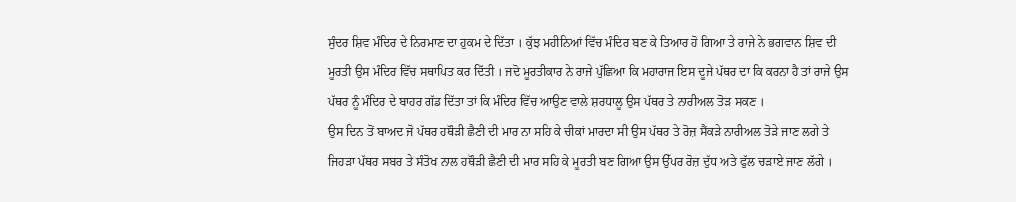ਸੁੰਦਰ ਸ਼ਿਵ ਮੰਦਿਰ ਦੇ ਨਿਰਮਾਣ ਦਾ ਹੁਕਮ ਦੇ ਦਿੱਤਾ । ਕੁੱਝ ਮਹੀਨਿਆਂ ਵਿੱਚ ਮੰਦਿਰ ਬਣ ਕੇ ਤਿਆਰ ਹੋ ਗਿਆ ਤੇ ਰਾਜੇ ਨੇ ਭਗਵਾਨ ਸ਼ਿਵ ਦੀ ਮੂਰਤੀ ਉਸ ਮੰਦਿਰ ਵਿੱਚ ਸਥਾਪਿਤ ਕਰ ਦਿੱਤੀ । ਜਦੋ ਮੂਰਤੀਕਾਰ ਨੇ ਰਾਜੇ ਪੁੱਛਿਆ ਕਿ ਮਹਾਰਾਜ ਇਸ ਦੂਜੇ ਪੱਥਰ ਦਾ ਕਿ ਕਰਨਾ ਹੈ ਤਾਂ ਰਾਜੇ ਉਸ ਪੱਥਰ ਨੂੰ ਮੰਦਿਰ ਦੇ ਬਾਹਰ ਗੱਡ ਦਿੱਤਾ ਤਾਂ ਕਿ ਮੰਦਿਰ ਵਿੱਚ ਆਉਣ ਵਾਲੇ ਸ਼ਰਧਾਲੂ ਉਸ ਪੱਥਰ ਤੇ ਨਾਰੀਅਲ ਤੋੜ ਸਕਣ ।
ਉਸ ਦਿਨ ਤੋਂ ਬਾਅਦ ਜੋ ਪੱਥਰ ਹਥੌੜੀ ਛੈਣੀ ਦੀ ਮਾਰ ਨਾ ਸਹਿ ਕੇ ਚੀਕਾਂ ਮਾਰਦਾ ਸੀ ਉਸ ਪੱਥਰ ਤੇ ਰੋਜ਼ ਸੈਂਕੜੇ ਨਾਰੀਅਲ ਤੋੜੇ ਜਾਣ ਲਗੇ ਤੇ ਜਿਹੜਾ ਪੱਥਰ ਸਬਰ ਤੇ ਸੰਤੋਖ ਨਾਲ ਹਥੌੜੀ ਛੈਣੀ ਦੀ ਮਾਰ ਸਹਿ ਕੇ ਮੂਰਤੀ ਬਣ ਗਿਆ ਉਸ ਉੱਪਰ ਰੋਜ਼ ਦੁੱਧ ਅਤੇ ਫੁੱਲ ਚੜਾਏ ਜਾਣ ਲੱਗੇ ।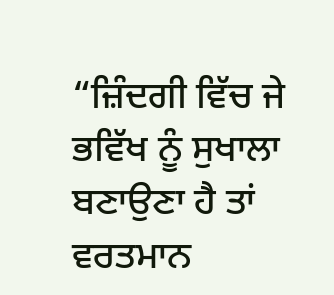“ਜ਼ਿੰਦਗੀ ਵਿੱਚ ਜੇ ਭਵਿੱਖ ਨੂੰ ਸੁਖਾਲਾ ਬਣਾਉਣਾ ਹੈ ਤਾਂ ਵਰਤਮਾਨ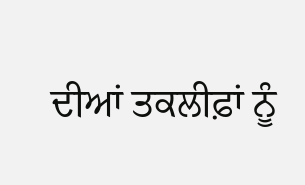ਦੀਆਂ ਤਕਲੀਫ਼ਾਂ ਨੂੰ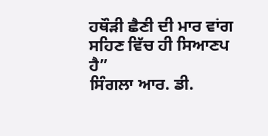ਹਥੌੜੀ ਛੈਣੀ ਦੀ ਮਾਰ ਵਾਂਗ ਸਹਿਣ ਵਿੱਚ ਹੀ ਸਿਆਣਪ ਹੈ”
ਸਿੰਗਲਾ ਆਰ. ਡੀ.